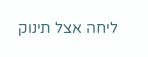ליחה אצל תינוק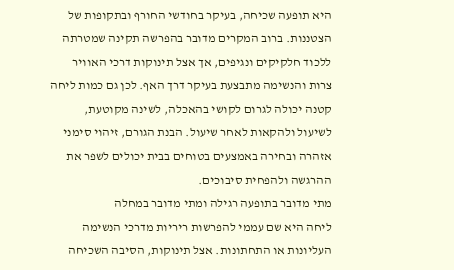היא תופעה שכיחה, בעיקר בחודשי החורף ובתקופות של הצטננות. ברוב המקרים מדובר בהפרשה תקינה שמטרתה ללכוד חלקיקים ונגיפים, אך אצל תינוקות דרכי האוויר צרות והנשימה מתבצעת בעיקר דרך האף. לכן גם כמות ליחה קטנה יכולה לגרום לקושי בהאכלה, לשינה מקוטעת, לשיעול ולהקאות לאחר שיעול. הבנת הגורם, זיהוי סימני אזהרה ובחירה באמצעים בטוחים בבית יכולים לשפר את ההרגשה ולהפחית סיבוכים.
מתי מדובר בתופעה רגילה ומתי מדובר במחלה
ליחה היא שם עממי להפרשות ריריות מדרכי הנשימה העליונות או התחתונות. אצל תינוקות, הסיבה השכיחה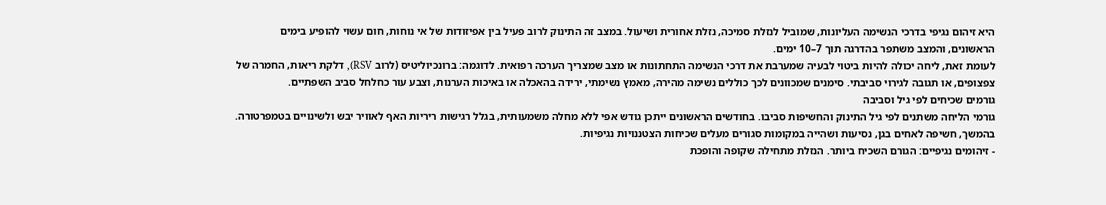היא זיהום נגיפי בדרכי הנשימה העליונות, שמוביל לנזלת סמיכה, נזלת אחורית ושיעול. במצב זה התינוק לרוב פעיל בין אפיזודות של אי נוחות, חום עשוי להופיע בימים הראשונים, והמצב משתפר בהדרגה תוך 7–10 ימים.
לעומת זאת, ליחה יכולה להיות ביטוי לבעיה שמערבת את דרכי הנשימה התחתונות או מצב שמצריך הערכה רפואית. לדוגמה: ברונכיוליטיס (לרוב RSV), דלקת ריאות, החמרה של צפצופים, או תגובה לגירוי סביבתי. סימנים שמכוונים לכך כוללים נשימה מהירה, מאמץ נשימתי, ירידה בהאכלה או באיכות הערנות, וצבע עור כחלחל סביב השפתיים.
גורמים שכיחים לפי גיל וסביבה
גורמי הליחה משתנים לפי גיל התינוק והחשיפות סביבו. בחודשים הראשונים ייתכן גודש אפי ללא מחלה משמעותית, בגלל רגישות ריריות האף לאוויר יבש ולשינויים בטמפרטורה. בהמשך, חשיפה לאחים בגן, נסיעות ושהייה במקומות סגורים מעלים שכיחות הצטננויות נגיפיות.
- זיהומים נגיפיים: הגורם השכיח ביותר. הנזלת מתחילה שקופה והופכת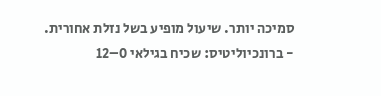סמיכה יותר. שיעול מופיע בשל נזלת אחורית.
- ברונכיוליטיס: שכיח בגילאי 0–12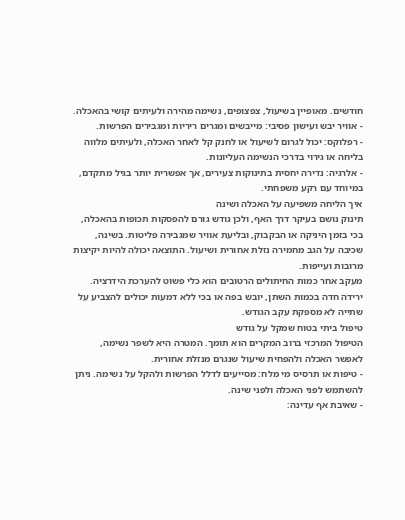חודשים. מאופיין בשיעול, צפצופים, נשימה מהירה ולעיתים קושי בהאכלה.
- אוויר יבש ועישון פסיבי: מייבשים ומגרים ריריות ומגבירים הפרשות.
- רפלוקס: יכול לגרום לשיעול או לחנק קל לאחר האכלה, ולעיתים מלווה בליחה או גירוי בדרכי הנשימה העליונות.
- אלרגיה: נדירה יחסית בתינוקות צעירים, אך אפשרית יותר בגיל מתקדם, במיוחד עם רקע משפחתי.
איך הליחה משפיעה על האכלה ושינה
תינוק נושם בעיקר דרך האף, ולכן גודש גורם להפסקות תכופות בהאכלה, בכי בזמן היניקה או הבקבוק, ובליעת אוויר שמגבירה פליטות. בשינה, שכיבה על הגב מחמירה נזלת אחורית ושיעול. התוצאה יכולה להיות יקיצות מרובות ועייפות.
מעקב אחר כמות החיתולים הרטובים הוא כלי פשוט להערכת הידרציה. ירידה חדה בכמות השתן, יובש בפה או בכי ללא דמעות יכולים להצביע על שתייה לא מספקת עקב הגודש.
טיפול ביתי בטוח שמקל על גודש
הטיפול המרכזי ברוב המקרים הוא תומך. המטרה היא לשפר נשימה, לאפשר האכלה ולהפחית שיעול שנגרם מנזלת אחורית.
- טיפות או תרסיס מי מלח: מסייעים לדלל הפרשות ולהקל על נשימה. ניתן להשתמש לפני האכלה ולפני שינה.
- שאיבת אף עדינה: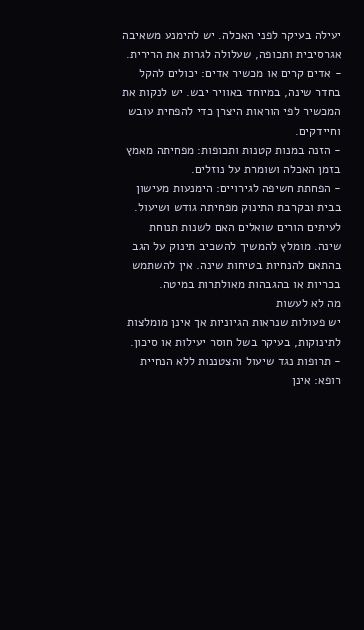יעילה בעיקר לפני האכלה. יש להימנע משאיבה אגרסיבית ותכופה, שעלולה לגרות את הרירית.
- אדים קרים או מכשיר אדים: יכולים להקל בחדר שינה, במיוחד באוויר יבש. יש לנקות את המכשיר לפי הוראות היצרן כדי להפחית עובש וחיידקים.
- הזנה במנות קטנות ותכופות: מפחיתה מאמץ בזמן האכלה ושומרת על נוזלים.
- הפחתת חשיפה לגירויים: הימנעות מעישון בבית ובקרבת התינוק מפחיתה גודש ושיעול.
לעיתים הורים שואלים האם לשנות תנוחת שינה. מומלץ להמשיך להשכיב תינוק על הגב בהתאם להנחיות בטיחות שינה. אין להשתמש בכריות או בהגבהות מאולתרות במיטה.
מה לא לעשות
יש פעולות שנראות הגיוניות אך אינן מומלצות לתינוקות, בעיקר בשל חוסר יעילות או סיכון.
- תרופות נגד שיעול והצטננות ללא הנחיית רופא: אינן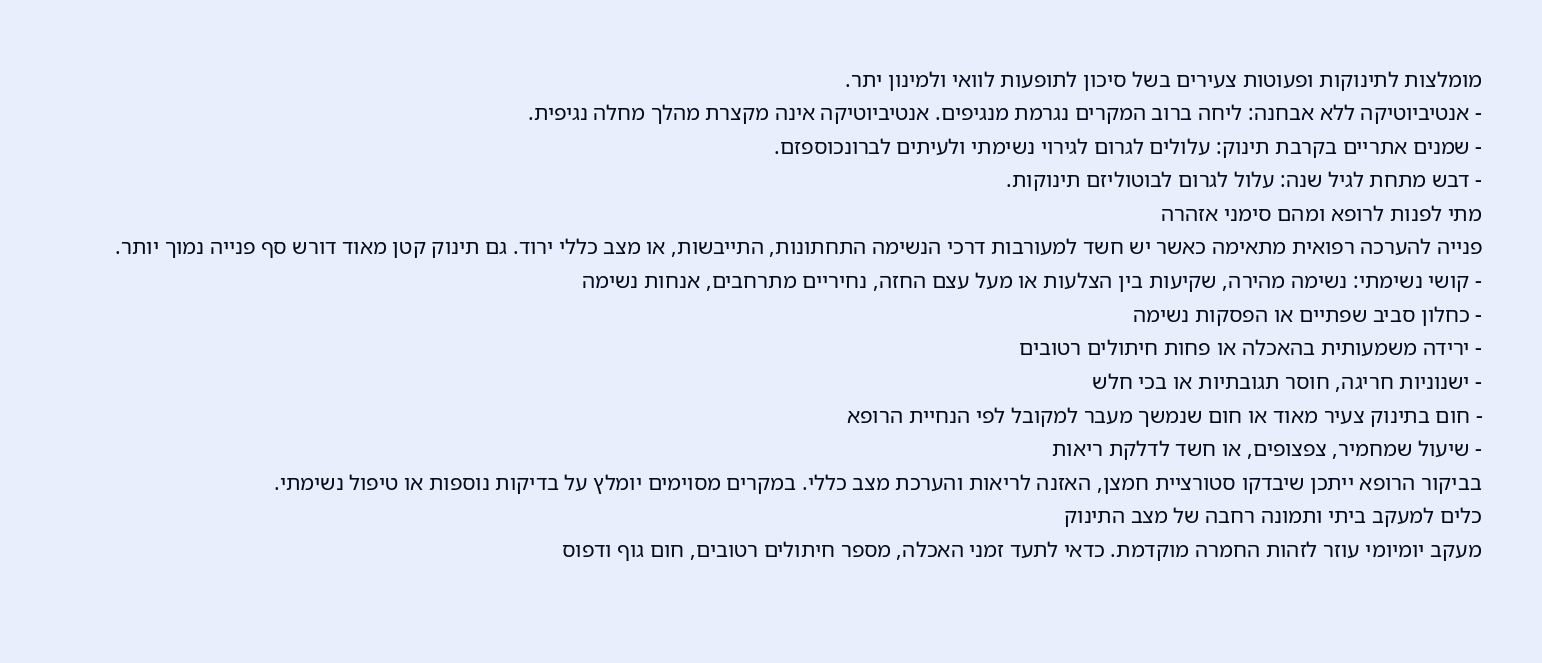מומלצות לתינוקות ופעוטות צעירים בשל סיכון לתופעות לוואי ולמינון יתר.
- אנטיביוטיקה ללא אבחנה: ליחה ברוב המקרים נגרמת מנגיפים. אנטיביוטיקה אינה מקצרת מהלך מחלה נגיפית.
- שמנים אתריים בקרבת תינוק: עלולים לגרום לגירוי נשימתי ולעיתים לברונכוספזם.
- דבש מתחת לגיל שנה: עלול לגרום לבוטוליזם תינוקות.
מתי לפנות לרופא ומהם סימני אזהרה
פנייה להערכה רפואית מתאימה כאשר יש חשד למעורבות דרכי הנשימה התחתונות, התייבשות, או מצב כללי ירוד. גם תינוק קטן מאוד דורש סף פנייה נמוך יותר.
- קושי נשימתי: נשימה מהירה, שקיעות בין הצלעות או מעל עצם החזה, נחיריים מתרחבים, אנחות נשימה
- כחלון סביב שפתיים או הפסקות נשימה
- ירידה משמעותית בהאכלה או פחות חיתולים רטובים
- ישנוניות חריגה, חוסר תגובתיות או בכי חלש
- חום בתינוק צעיר מאוד או חום שנמשך מעבר למקובל לפי הנחיית הרופא
- שיעול שמחמיר, צפצופים, או חשד לדלקת ריאות
בביקור הרופא ייתכן שיבדקו סטורציית חמצן, האזנה לריאות והערכת מצב כללי. במקרים מסוימים יומלץ על בדיקות נוספות או טיפול נשימתי.
כלים למעקב ביתי ותמונה רחבה של מצב התינוק
מעקב יומיומי עוזר לזהות החמרה מוקדמת. כדאי לתעד זמני האכלה, מספר חיתולים רטובים, חום גוף ודפוס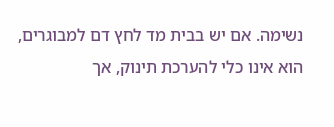נשימה. אם יש בבית מד לחץ דם למבוגרים, הוא אינו כלי להערכת תינוק, אך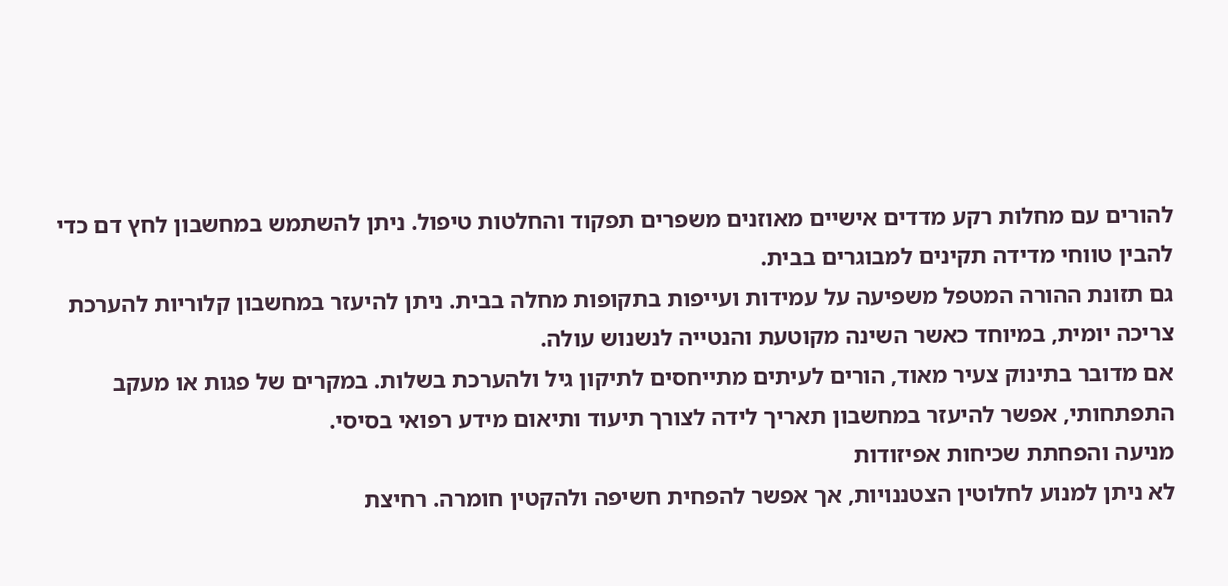להורים עם מחלות רקע מדדים אישיים מאוזנים משפרים תפקוד והחלטות טיפול. ניתן להשתמש במחשבון לחץ דם כדי להבין טווחי מדידה תקינים למבוגרים בבית.
גם תזונת ההורה המטפל משפיעה על עמידות ועייפות בתקופות מחלה בבית. ניתן להיעזר במחשבון קלוריות להערכת צריכה יומית, במיוחד כאשר השינה מקוטעת והנטייה לנשנוש עולה.
אם מדובר בתינוק צעיר מאוד, הורים לעיתים מתייחסים לתיקון גיל ולהערכת בשלות. במקרים של פגות או מעקב התפתחותי, אפשר להיעזר במחשבון תאריך לידה לצורך תיעוד ותיאום מידע רפואי בסיסי.
מניעה והפחתת שכיחות אפיזודות
לא ניתן למנוע לחלוטין הצטננויות, אך אפשר להפחית חשיפה ולהקטין חומרה. רחיצת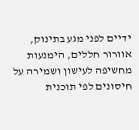ידיים לפני מגע בתינוק, אוורור חללים, הימנעות מחשיפה לעישון ושמירה על חיסונים לפי תוכנית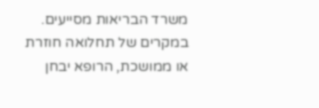משרד הבריאות מסייעים. במקרים של תחלואה חוזרת או ממושכת, הרופא יבחן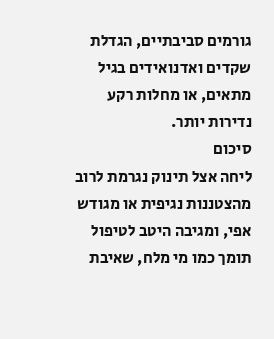גורמים סביבתיים, הגדלת שקדים ואדנואידים בגיל מתאים, או מחלות רקע נדירות יותר.
סיכום
ליחה אצל תינוק נגרמת לרוב מהצטננות נגיפית או מגודש אפי, ומגיבה היטב לטיפול תומך כמו מי מלח, שאיבת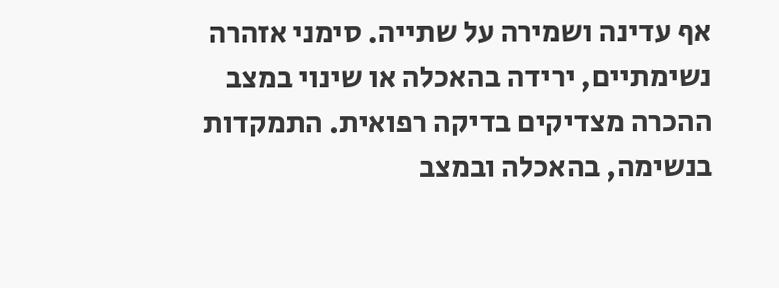אף עדינה ושמירה על שתייה. סימני אזהרה נשימתיים, ירידה בהאכלה או שינוי במצב ההכרה מצדיקים בדיקה רפואית. התמקדות בנשימה, בהאכלה ובמצב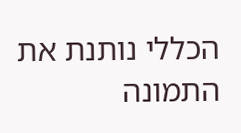הכללי נותנת את התמונה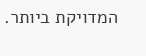המדויקת ביותר.